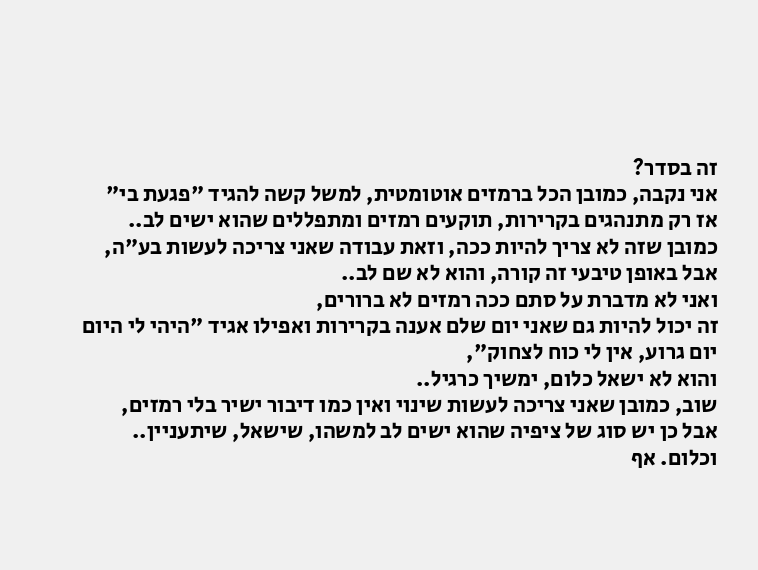זה בסדר?
אני נקבה, כמובן הכל ברמזים אוטומטית, למשל קשה להגיד "פגעת בי" אז רק מתנהגים בקרירות, תוקעים רמזים ומתפללים שהוא ישים לב..
כמובן שזה לא צריך להיות ככה, וזאת עבודה שאני צריכה לעשות בע"ה,
אבל באופן טיבעי זה קורה, והוא לא שם לב..
ואני לא מדברת על סתם ככה רמזים לא ברורים,
זה יכול להיות גם שאני יום שלם אענה בקרירות ואפילו אגיד "היהי לי היום יום גרוע, אין לי כוח לצחוק",
והוא לא ישאל כלום, ימשיך כרגיל..
שוב, כמובן שאני צריכה לעשות שינוי ואין כמו דיבור ישיר בלי רמזים,
אבל כן יש סוג של ציפיה שהוא ישים לב למשהו, שישאל, שיתעניין..
וכלום. אף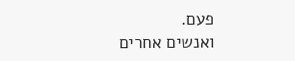פעם.
ואנשים אחרים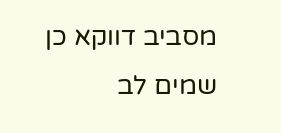מסביב דווקא כן שמים לב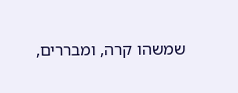שמשהו קרה, ומבררים,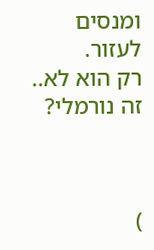ומנסים לעזור.
רק הוא לא..
זה נורמלי?



)